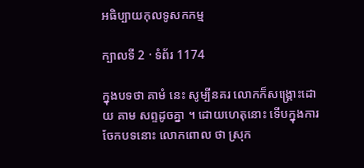អធិប្បាយកុលទូសកកម្ម

ក្បាលទី 2 · ទំព័រ 1174

ក្នុងបទថា គាមំ នេះ សូម្បីនគរ លោកក៏សង្គ្រោះដោយ គាម សព្ទដូចគ្នា ។ ដោយហេតុនោះ ទើបក្នុងការចែកបទនោះ លោកពោល ថា ស្រុក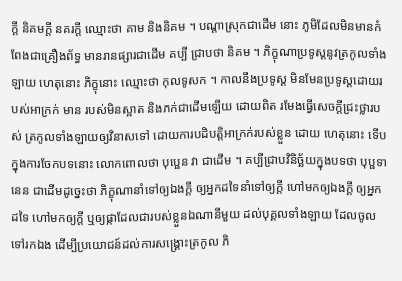ក្តី និគមក្តី នគរក្តី ឈ្មោះថា គាម និងនិគម ។ បណ្តាស្រុកជាដើម នោះ ភូមិដែលមិនមានកំពែងជាគ្រឿងព័ទ្ធ មានរានផ្សារជាដើម គប្បី ជ្រាបថា និគម ។ ភិក្ខុណាប្រទូស្តនូវត្រកូលទាំងឡាយ ហេតុនោះ ភិក្ខុនោះ ឈ្មោះថា កុលទូសក ។ កាលនឹងប្រទូស្ត មិនមែនប្រទូស្តដោយរបស់អាក្រក់ មាន របស់មិនស្អាត និងភក់ជាដើមឡើយ ដោយពិត រមែងធ្វើសេចក្តីជ្រះថ្លារបស់ ត្រកូលទាំងឡាយឲ្យវិនាសទៅ ដោយការបដិបត្តិអាក្រក់របស់ខ្លួន ដោយ ហេតុនោះ ទើបក្នុងការចែកបទនោះ លោកពោលថា បុប្ផេន វា ជាដើម ។ គប្បីជ្រាបវិនិច្ឆ័យក្នុងបទថា បុប្ផទានេន ជាដើមដូច្នេះថា ភិក្ខុណានាំទៅឲ្យឯងក្តី ឲ្យអ្នកដទៃនាំទៅឲ្យក្តី ហៅមកឲ្យឯងក្តី ឲ្យអ្នកដទៃ ហៅមកឲ្យក្តី ឬឲ្យផ្កាដែលជារបស់ខ្លួនឯណានីមួយ ដល់បុគ្គលទាំងឡាយ ដែលចូលទៅរកឯង ដើម្បីប្រយោជន៍ដល់ការសង្គ្រោះត្រកូល ភិ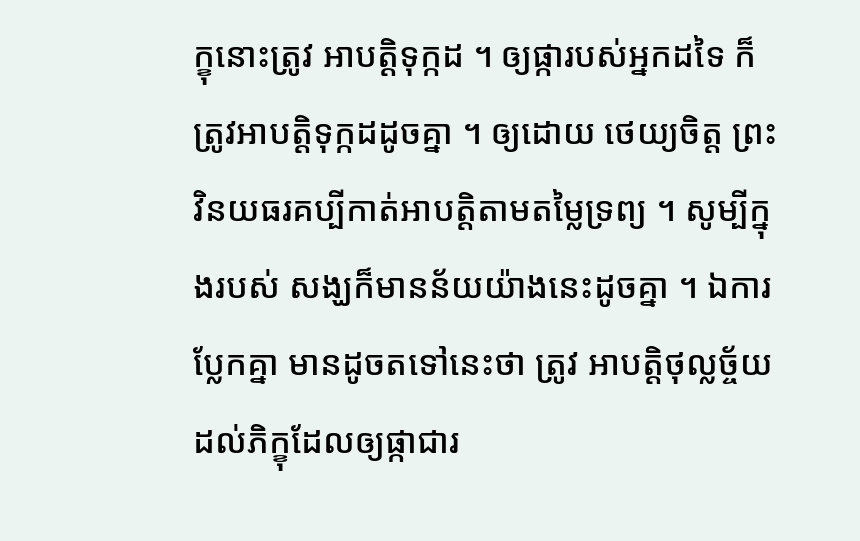ក្ខុនោះត្រូវ អាបត្តិទុក្កដ ។ ឲ្យផ្ការបស់អ្នកដទៃ ក៏ត្រូវអាបត្តិទុក្កដដូចគ្នា ។ ឲ្យដោយ ថេយ្យចិត្ត ព្រះវិនយធរគប្បីកាត់អាបត្តិតាមតម្លៃទ្រព្យ ។ សូម្បីក្នុងរបស់ សង្ឃក៏មានន័យយ៉ាងនេះដូចគ្នា ។ ឯការប្លែកគ្នា មានដូចតទៅនេះថា ត្រូវ អាបត្តិថុល្លច្ច័យដល់ភិក្ខុដែលឲ្យផ្កាជារ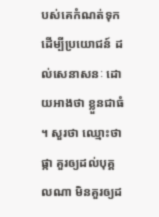បស់គេកំណត់ទុក ដើម្បីប្រយោជន៍ ដល់សេនាសនៈ ដោយអាងថា ខ្លួនជាធំ ។ សួរថា ឈ្មោះថា ផ្កា គួរឲ្យដល់បុគ្គលណា មិនគួរឲ្យដ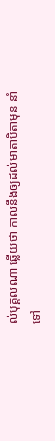ល់បុគ្គលណា ឆ្លើយថា កាលនឹងឲ្យដល់មាតាបិតាមុន នាំទៅ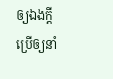ឲ្យឯងក្តី ប្រើឲ្យនាំ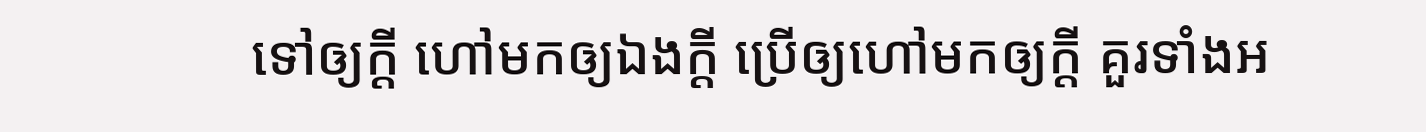ទៅឲ្យក្តី ហៅមកឲ្យឯងក្តី ប្រើឲ្យហៅមកឲ្យក្តី គួរទាំងអ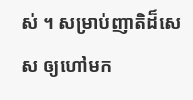ស់ ។ សម្រាប់ញាតិដ៏សេស ឲ្យហៅមក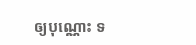ឲ្យបុណ្ណោះ ទ